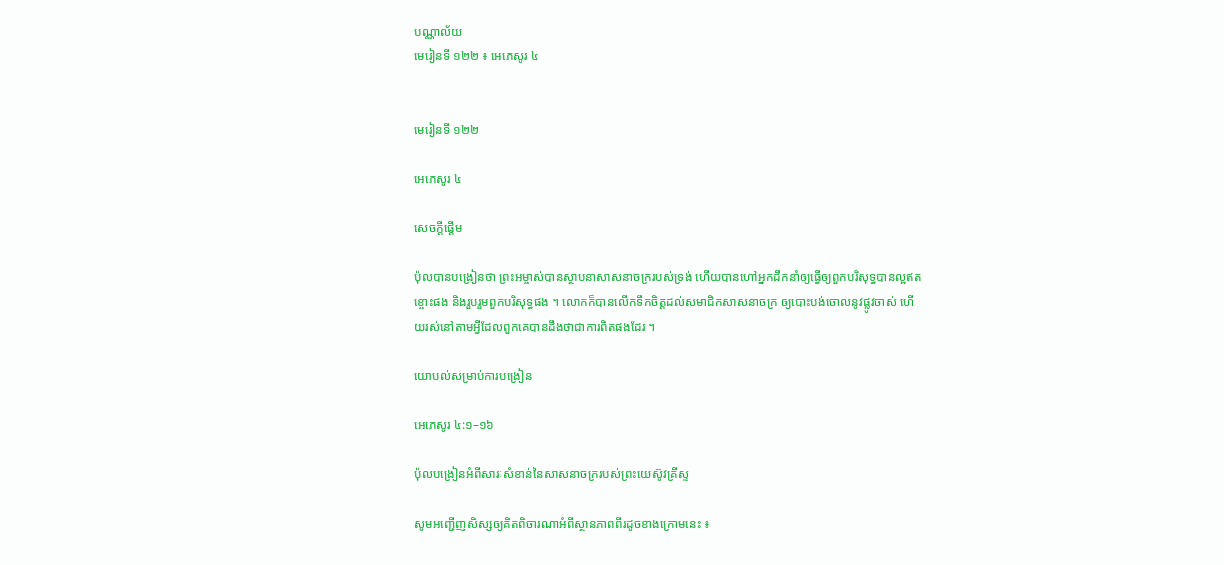បណ្ណាល័យ
មេរៀនទី ១២២ ៖ អេភេសូរ ៤


មេរៀនទី ១២២

អេភេសូរ ៤

សេចក្តីផ្ដើម

ប៉ុលបានបង្រៀនថា ព្រះអម្ចាស់បានស្ថាបនាសាសនាចក្ររបស់ទ្រង់ ហើយបានហៅអ្នកដឹកនាំឲ្យធ្វើឲ្យពួកបរិសុទ្ធបានល្អឥតខ្ចោះផង និងរួបរួមពួកបរិសុទ្ធផង ។ លោកក៏បានលើកទឹកចិត្តដល់សមាជិកសាសនាចក្រ ឲ្យបោះបង់ចោលនូវផ្លូវចាស់ ហើយរស់នៅតាមអ្វីដែលពួកគេបានដឹងថាជាការពិតផងដែរ ។

យោបល់សម្រាប់ការបង្រៀន

អេភេសូរ ៤:១–១៦

ប៉ុលបង្រៀនអំពីសារៈសំខាន់នៃសាសនាចក្ររបស់ព្រះយេស៊ូវគ្រីស្ទ

សូមអញ្ជើញសិស្សឲ្យគិតពិចារណាអំពីស្ថានភាពពីរដូចខាងក្រោមនេះ ៖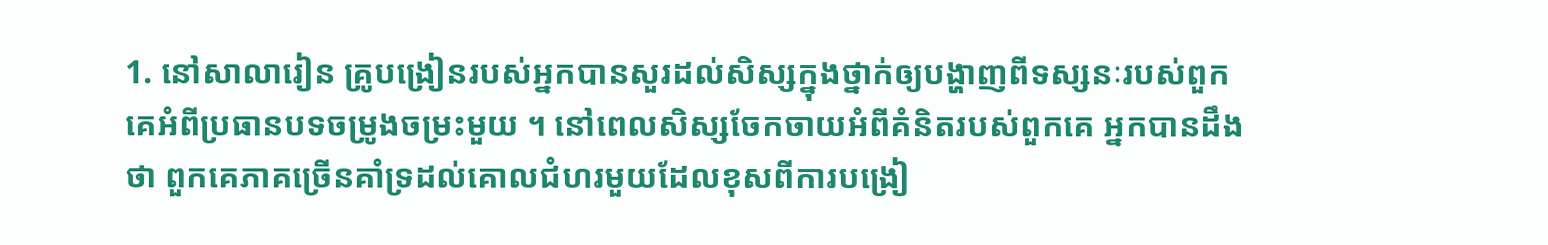1. នៅសាលារៀន គ្រូបង្រៀនរបស់អ្នកបានសួរដល់សិស្សក្នុងថ្នាក់ឲ្យបង្ហាញពីទស្សនៈរបស់ពួកគេអំពីប្រធានបទចម្រូងចម្រះមួយ ។ នៅពេលសិស្សចែកចាយអំពីគំនិតរបស់ពួកគេ អ្នកបានដឹងថា ពួកគេភាគច្រើនគាំទ្រដល់គោលជំហរមួយដែលខុសពីការបង្រៀ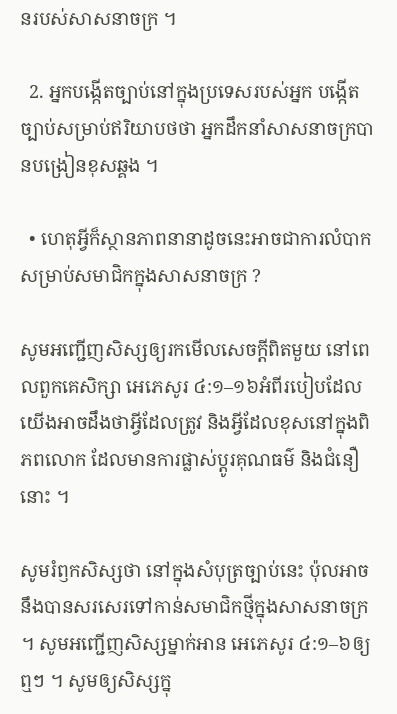នរបស់សាសនាចក្រ ។

  2. អ្នកបង្កើតច្បាប់នៅក្នុងប្រទេសរបស់អ្នក បង្កើតច្បាប់សម្រាប់ឥរិយាបថថា អ្នកដឹកនាំសាសនាចក្របានបង្រៀនខុសឆ្គង ។

  • ហេតុអ្វីក៏ស្ថានភាពនានាដូចនេះអាចជាការលំបាកសម្រាប់សមាជិកក្នុងសាសនាចក្រ ?

សូមអញ្ជើញសិស្សឲ្យរកមើលសេចក្ដីពិតមួយ នៅពេលពួកគេសិក្សា អេភេសូរ ៤:១–១៦អំពីរបៀបដែលយើងអាចដឹងថាអ្វីដែលត្រូវ និងអ្វីដែលខុសនៅក្នុងពិភពលោក ដែលមានការផ្លាស់ប្ដូរគុណធម៌ និងជំនឿនោះ ។

សូមរំឭកសិស្សថា នៅក្នុងសំបុត្រច្បាប់នេះ ប៉ុលអាចនឹងបានសរសេរទៅកាន់សមាជិកថ្មីក្នុងសាសនាចក្រ ។ សូមអញ្ជើញសិស្សម្នាក់អាន អេភេសូរ ៤:១–៦ឲ្យឮៗ ។ សូមឲ្យសិស្សក្នុ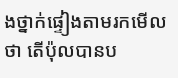ងថ្នាក់ផ្ទៀងតាមរកមើលថា តើប៉ុលបានប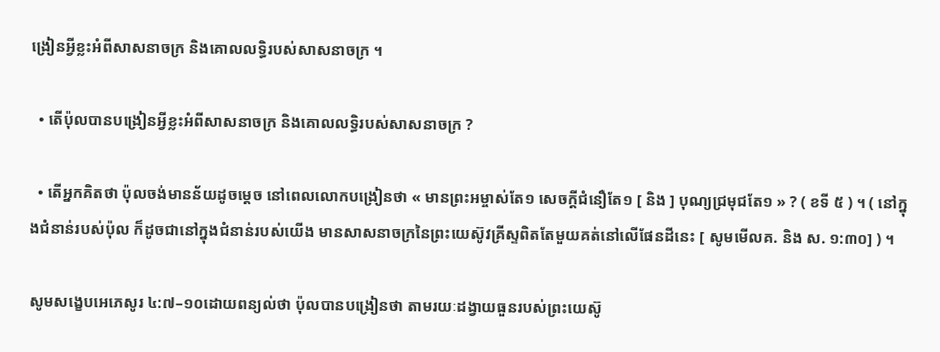ង្រៀនអ្វីខ្លះអំពីសាសនាចក្រ និងគោលលទ្ធិរបស់សាសនាចក្រ ។

  • តើប៉ុលបានបង្រៀនអ្វីខ្លះអំពីសាសនាចក្រ និងគោលលទ្ធិរបស់សាសនាចក្រ ?

  • តើអ្នកគិតថា ប៉ុលចង់មានន័យដូចម្តេច នៅពេលលោកបង្រៀនថា « មានព្រះអម្ចាស់តែ១ សេចក្តីជំនឿតែ១ [ និង ] បុណ្យជ្រមុជតែ១ » ? ( ខទី ៥ ) ។ ( នៅក្នុងជំនាន់របស់ប៉ុល ក៏ដូចជានៅក្នុងជំនាន់របស់យើង មានសាសនាចក្រនៃព្រះយេស៊ូវគ្រីស្ទពិតតែមួយគត់នៅលើផែនដីនេះ [ សូមមើលគ. និង ស. ១:៣០] ) ។

សូមសង្ខេបអេភេសូរ ៤:៧–១០ដោយពន្យល់ថា ប៉ុលបានបង្រៀនថា តាមរយៈដង្វាយធួនរបស់ព្រះយេស៊ូ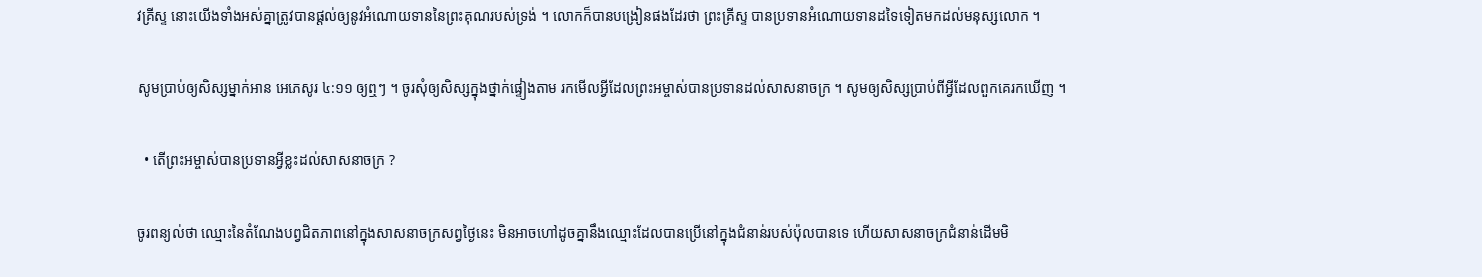វគ្រីស្ទ នោះយើងទាំងអស់គ្នាត្រូវបានផ្ដល់ឲ្យនូវអំណោយទាននៃព្រះគុណរបស់ទ្រង់ ។ លោកក៏បានបង្រៀនផងដែរថា ព្រះគ្រីស្ទ បានប្រទានអំណោយទានដទៃទៀតមកដល់មនុស្សលោក ។

សូមប្រាប់ឲ្យសិស្សម្នាក់អាន អេភេសូរ ៤:១១ ឲ្យឮៗ ។ ចូរសុំឲ្យសិស្សក្នុងថ្នាក់ផ្ទៀងតាម រកមើលអ្វីដែលព្រះអម្ចាស់បានប្រទានដល់សាសនាចក្រ ។ សូមឲ្យសិស្សប្រាប់ពីអ្វីដែលពួកគេរកឃើញ ។

  • តើព្រះអម្ចាស់បានប្រទានអ្វីខ្លះដល់សាសនាចក្រ ?

ចូរពន្យល់ថា ឈ្មោះនៃតំណែងបព្វជិតភាពនៅក្នុងសាសនាចក្រសព្វថ្ងៃនេះ មិនអាចហៅដូចគ្នានឹងឈ្មោះដែលបានប្រើនៅក្នុងជំនាន់របស់ប៉ុលបានទេ ហើយសាសនាចក្រជំនាន់ដើមមិ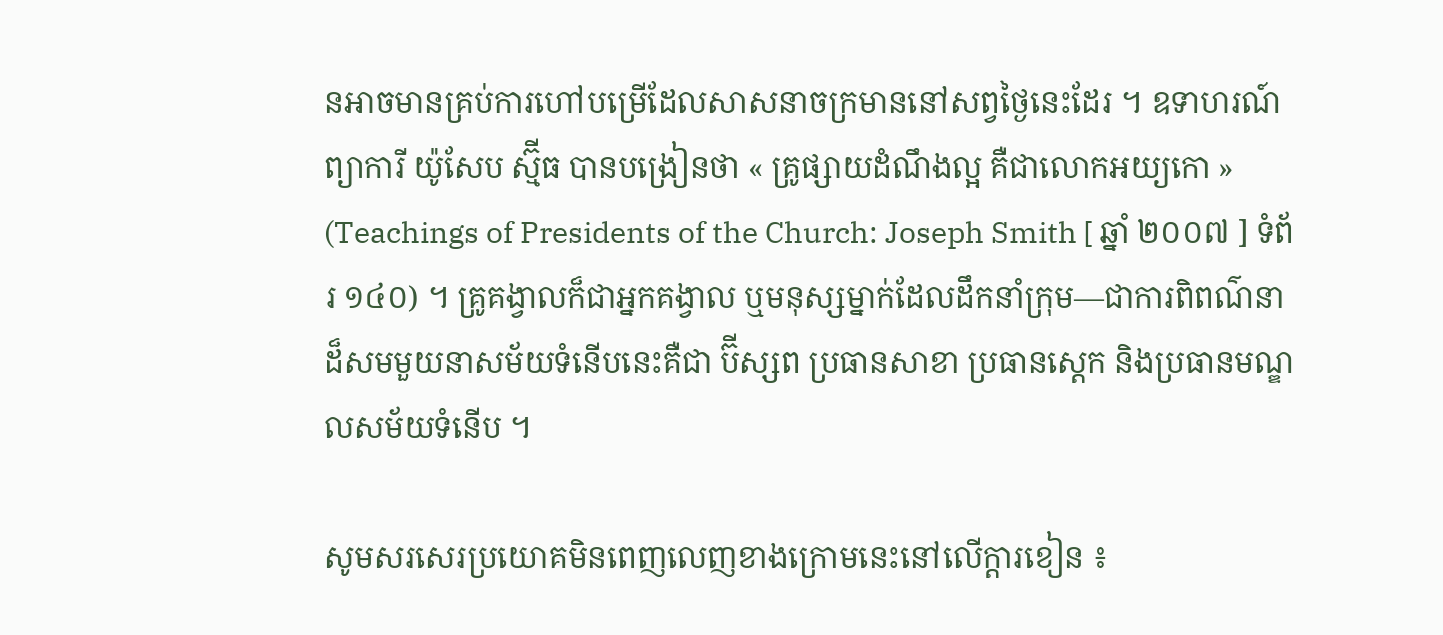នអាចមានគ្រប់ការហៅបម្រើដែលសាសនាចក្រមាននៅសព្វថ្ងៃនេះដែរ ។ ឧទាហរណ៍ ព្យាការី យ៉ូសែប ស្ម៊ីធ បានបង្រៀនថា « គ្រូផ្សាយដំណឹងល្អ គឺជាលោកអយ្យកោ » (Teachings of Presidents of the Church: Joseph Smith [ ឆ្នាំ ២០០៧ ] ទំព័រ ១៤០) ។ គ្រូគង្វាលក៏ជាអ្នកគង្វាល ឬមនុស្សម្នាក់ដែលដឹកនាំក្រុម—ជាការពិពណ៌នាដ៏សមមួយនាសម័យទំនើបនេះគឺជា ប៊ីស្សព ប្រធានសាខា ប្រធានស្ដេក និងប្រធានមណ្ឌលសម័យទំនើប ។

សូមសរសេរប្រយោគមិនពេញលេញខាងក្រោមនេះនៅលើក្ដារខៀន ៖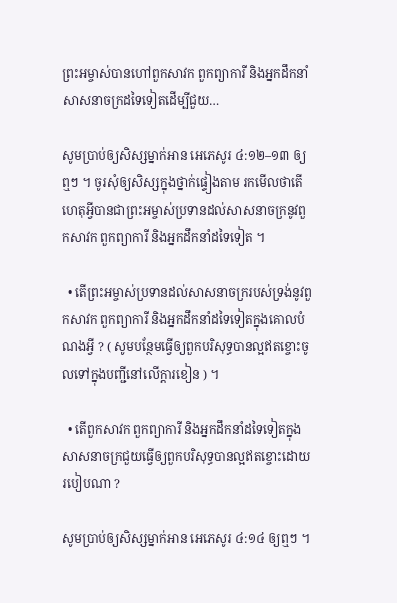ព្រះអម្ចាស់បានហៅពួកសាវក ពួកព្យាការី និងអ្នកដឹកនាំសាសនាចក្រដទៃទៀតដើម្បីជួយ…

សូមប្រាប់ឲ្យសិស្សម្នាក់អាន អេភេសូរ ៤:១២–១៣ ឲ្យឮៗ ។ ចូរសុំឲ្យសិស្សក្នុងថ្នាក់ផ្ទៀងតាម រកមើលថាតើហេតុអ្វីបានជាព្រះអម្ចាស់ប្រទានដល់សាសនាចក្រនូវពួកសាវក ពួកព្យាការី និងអ្នកដឹកនាំដទៃទៀត ។

  • តើព្រះអម្ចាស់ប្រទានដល់សាសនាចក្ររបស់ទ្រង់នូវពួកសាវក ពួកព្យាការី និងអ្នកដឹកនាំដទៃទៀតក្នុងគោលបំណងអ្វី ? ( សូមបន្ថែមធ្វើឲ្យពួកបរិសុទ្ធបានល្អឥតខ្ចោះចូលទៅក្នុងបញ្ជីនៅលើក្ដារខៀន ) ។

  • តើពួកសាវក ពួកព្យាការី និងអ្នកដឹកនាំដទៃទៀតក្នុងសាសនាចក្រជួយធ្វើឲ្យពួកបរិសុទ្ធបានល្អឥតខ្ចោះដោយរបៀបណា ?

សូមប្រាប់ឲ្យសិស្សម្នាក់អាន អេភេសូរ ៤:១៤ ឲ្យឮៗ ។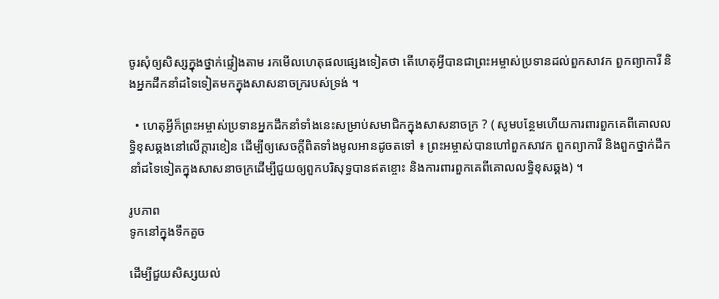ចូរសុំឲ្យសិស្សក្នុងថ្នាក់ផ្ទៀងតាម រកមើលហេតុផលផ្សេងទៀតថា តើហេតុអ្វីបានជាព្រះអម្ចាស់ប្រទានដល់ពួកសាវក ពួកព្យាការី និងអ្នកដឹកនាំដទៃទៀតមកក្នុងសាសនាចក្ររបស់ទ្រង់ ។

  • ហេតុអ្វីក៏ព្រះអម្ចាស់ប្រទានអ្នកដឹកនាំទាំងនេះសម្រាប់សមាជិកក្នុងសាសនាចក្រ ? ( សូមបន្ថែមហើយការពារពួកគេពីគោលលទ្ធិខុសឆ្គងនៅលើក្ដារខៀន ដើម្បីឲ្យសេចក្ដីពិតទាំងមូលអានដូចតទៅ ៖ ព្រះអម្ចាស់បានហៅពួកសាវក ពួកព្យាការី និងពួកថ្នាក់ដឹកនាំដទៃទៀតក្នុងសាសនាចក្រដើម្បីជួយឲ្យពួកបរិសុទ្ធបានឥតខ្ចោះ និងការពារពួកគេពីគោលលទ្ធិខុសឆ្គង) ។

រូបភាព
ទូកនៅក្នុងទឹកគួច

ដើម្បីជួយសិស្សយល់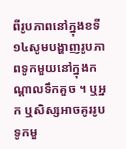ពីរូបភាពនៅក្នុងខទី ១៤សូមបង្ហាញរូបភាពទូកមួយនៅក្នុងកណ្ដាលទឹកគួច ។ ឬអ្នក ឬសិស្សអាចគូររូបទូកមួ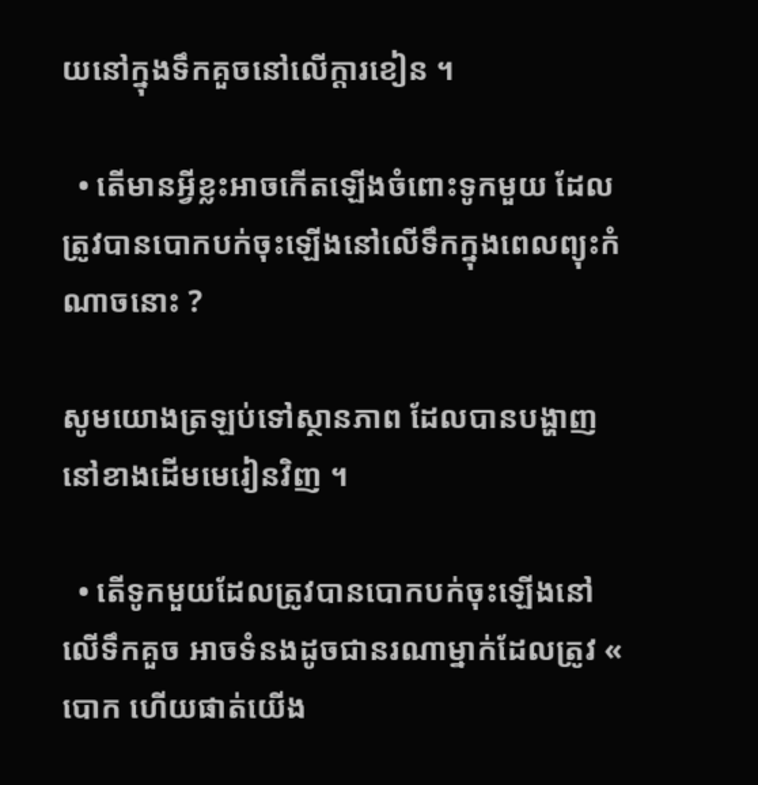យនៅក្នុងទឹកគួចនៅលើក្ដារខៀន ។

  • តើមានអ្វីខ្លះអាចកើតឡើងចំពោះទូកមួយ ដែលត្រូវបានបោកបក់ចុះឡើងនៅលើទឹកក្នុងពេលព្យុះកំណាចនោះ ?

សូមយោងត្រឡប់ទៅស្ថានភាព ដែលបានបង្ហាញនៅខាងដើមមេរៀនវិញ ។

  • តើទូកមួយដែលត្រូវបានបោកបក់ចុះឡើងនៅលើទឹកគួច អាចទំនងដូចជានរណាម្នាក់ដែលត្រូវ « បោក ហើយផាត់យើង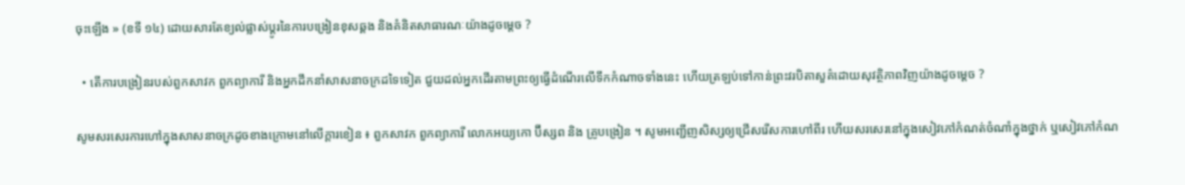ចុះឡើង » (ខទី ១៤) ដោយសារតែខ្យល់ផ្លាស់ប្ដូរនៃការបង្រៀនខុសឆ្គង និងគំនិតសាធារណៈយ៉ាងដូចម្ដេច ?

  • តើការបង្រៀនរបស់ពួកសាវក ពួកព្យាការី និងអ្នកដឹកនាំសាសនាចក្រដទៃទៀត ជួយដល់អ្នកដើរតាមព្រះឲ្យធ្វើដំណើរលើទឹកកំណាចទាំងនេះ ហើយត្រឡប់ទៅកាន់ព្រះវរបិតាសួគ៌ដោយសុវត្ថិភាពវិញយ៉ាងដូចម្ដេច ?

សូមសរសេរការហៅក្នុងសាសនាចក្រដូចខាងក្រោមនៅលើក្តារខៀន ៖ ពួកសាវក ពួកព្យាការី លោកអយ្យកោ ប៊ីស្សព និង គ្រូបង្រៀន ។ សូមអញ្ជើញសិស្សឲ្យជ្រើសរើសការហៅពីរ ហើយសរសេរនៅក្នុងសៀវភៅកំណត់ចំណាំក្នុងថ្នាក់ ឬសៀវភៅកំណ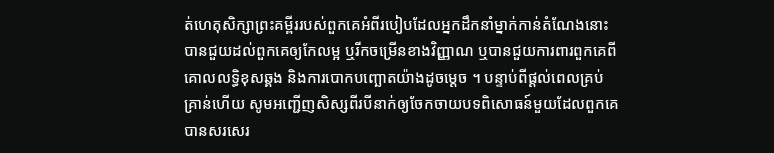ត់ហេតុសិក្សាព្រះគម្ពីររបស់ពួកគេអំពីរបៀបដែលអ្នកដឹកនាំម្នាក់កាន់តំណែងនោះ បានជួយដល់ពួកគេឲ្យកែលម្អ ឬរីកចម្រើនខាងវិញ្ញាណ ឬបានជួយការពារពួកគេពីគោលលទ្ធិខុសឆ្គង និងការបោកបញ្ឆោតយ៉ាងដូចម្ដេច ។ បន្ទាប់ពីផ្ដល់ពេលគ្រប់គ្រាន់ហើយ សូមអញ្ជើញសិស្សពីរបីនាក់ឲ្យចែកចាយបទពិសោធន៍មួយដែលពួកគេបានសរសេរ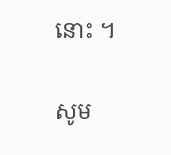នោះ ។

សូម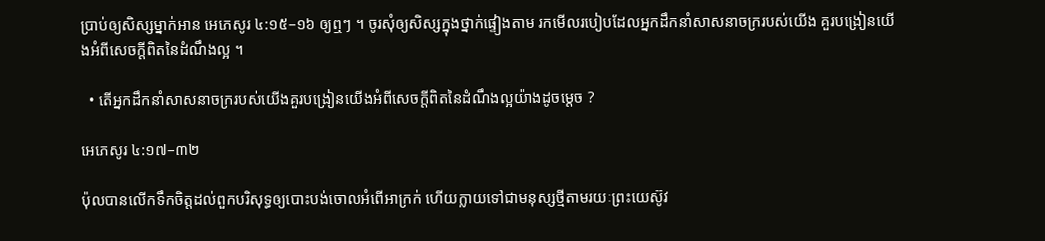ប្រាប់ឲ្យសិស្សម្នាក់អាន អេភេសូរ ៤:១៥–១៦ ឲ្យឮៗ ។ ចូរសុំឲ្យសិស្សក្នុងថ្នាក់ផ្ទៀងតាម រកមើលរបៀបដែលអ្នកដឹកនាំសាសនាចក្ររបស់យើង គួរបង្រៀនយើងអំពីសេចក្ដីពិតនៃដំណឹងល្អ ។

  • តើអ្នកដឹកនាំសាសនាចក្ររបស់យើងគួរបង្រៀនយើងអំពីសេចក្ដីពិតនៃដំណឹងល្អយ៉ាងដូចម្ដេច ?

អេភេសូរ ៤:១៧–៣២

ប៉ុលបានលើកទឹកចិត្តដល់ពួកបរិសុទ្ធឲ្យបោះបង់ចោលអំពើអាក្រក់ ហើយក្លាយទៅជាមនុស្សថ្មីតាមរយៈព្រះយេស៊ូវ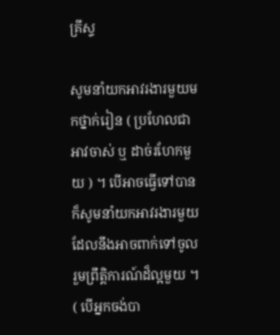គ្រីស្ទ

សូមនាំយកអាវរងារមួយមកថ្នាក់រៀន ( ប្រហែលជាអាវចាស់ ឬ ដាច់រហែកមួយ ) ។ បើអាចធ្វើទៅបាន ក៏សូមនាំយកអាវរងារមួយដែលនឹងអាចពាក់ទៅចូលរួមព្រឹត្តិការណ៍ដ៏ល្អមួយ ។ ( បើអ្នកចង់បា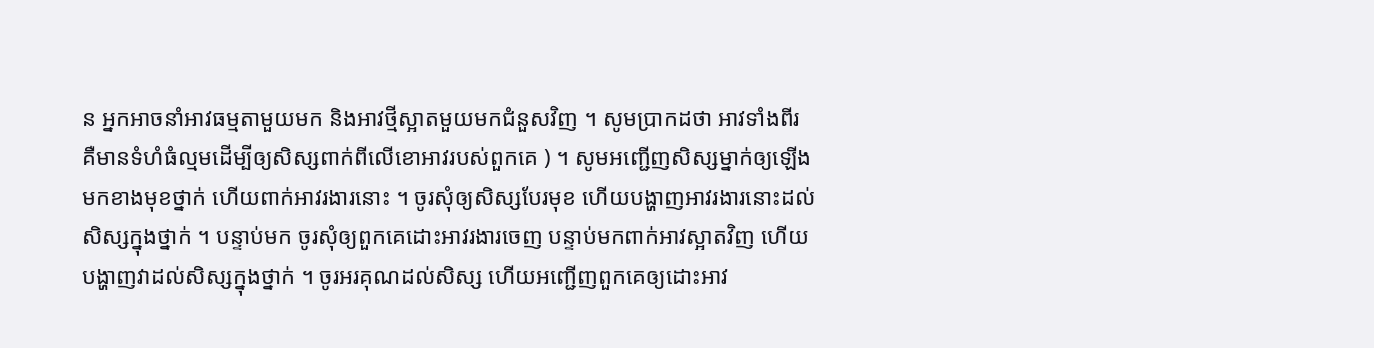ន អ្នកអាចនាំអាវធម្មតាមួយមក និងអាវថ្មីស្អាតមួយមកជំនួសវិញ ។ សូមប្រាកដថា អាវទាំងពីរ គឺមានទំហំធំល្មមដើម្បីឲ្យសិស្សពាក់ពីលើខោអាវរបស់ពួកគេ ) ។ សូមអញ្ជើញសិស្សម្នាក់ឲ្យឡើងមកខាងមុខថ្នាក់ ហើយពាក់អាវរងារនោះ ។ ចូរសុំឲ្យសិស្សបែរមុខ ហើយបង្ហាញអាវរងារនោះដល់សិស្សក្នុងថ្នាក់ ។ បន្ទាប់មក ចូរសុំឲ្យពួកគេដោះអាវរងារចេញ បន្ទាប់មកពាក់អាវស្អាតវិញ ហើយបង្ហាញវាដល់សិស្សក្នុងថ្នាក់ ។ ចូរអរគុណដល់សិស្ស ហើយអញ្ជើញពួកគេឲ្យដោះអាវ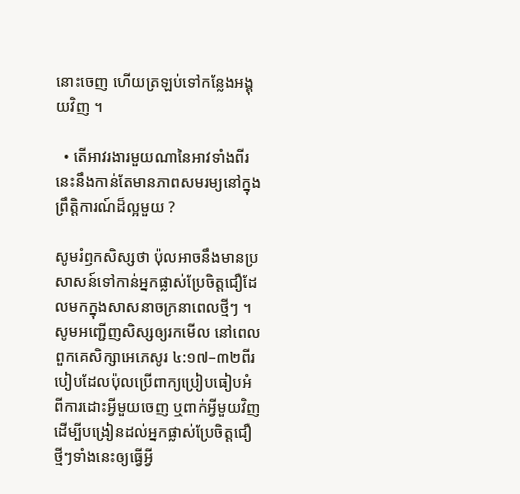នោះចេញ ហើយត្រឡប់ទៅកន្លែងអង្គុយវិញ ។

  • តើអាវរងារមួយណានៃអាវទាំងពីរនេះនឹងកាន់តែមានភាពសមរម្យនៅក្នុងព្រឹត្តិការណ៍ដ៏ល្អមួយ ?

សូមរំឭកសិស្សថា ប៉ុលអាចនឹងមានប្រសាសន៍ទៅកាន់អ្នកផ្លាស់ប្រែចិត្តជឿដែលមកក្នុងសាសនាចក្រនាពេលថ្មីៗ ។ សូមអញ្ជើញសិស្សឲ្យរកមើល នៅពេលពួកគេសិក្សាអេភេសូរ ៤:១៧–៣២ពីរបៀបដែលប៉ុលប្រើពាក្យប្រៀបធៀបអំពីការដោះអ្វីមួយចេញ ឬពាក់អ្វីមួយវិញ ដើម្បីបង្រៀនដល់អ្នកផ្លាស់ប្រែចិត្តជឿថ្មីៗទាំងនេះឲ្យធ្វើអ្វី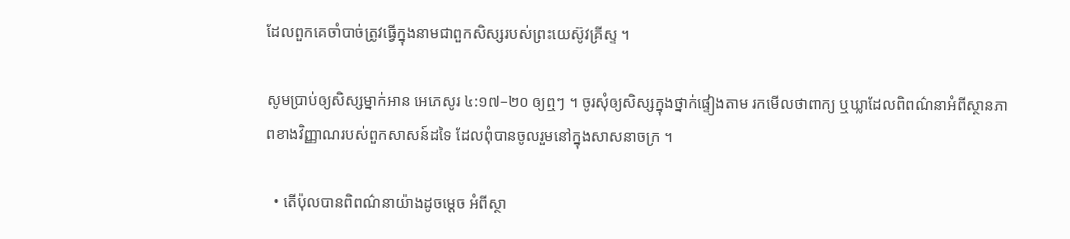ដែលពួកគេចាំបាច់ត្រូវធ្វើក្នុងនាមជាពួកសិស្សរបស់ព្រះយេស៊ូវគ្រីស្ទ ។

សូមប្រាប់ឲ្យសិស្សម្នាក់អាន អេភេសូរ ៤:១៧–២០ ឲ្យឮៗ ។ ចូរសុំឲ្យសិស្សក្នុងថ្នាក់ផ្ទៀងតាម រកមើលថាពាក្យ ឬឃ្លាដែលពិពណ៌នាអំពីស្ថានភាពខាងវិញ្ញាណរបស់ពួកសាសន៍ដទៃ ដែលពុំបានចូលរួមនៅក្នុងសាសនាចក្រ ។

  • តើប៉ុលបានពិពណ៌នាយ៉ាងដូចម្ដេច អំពីស្ថា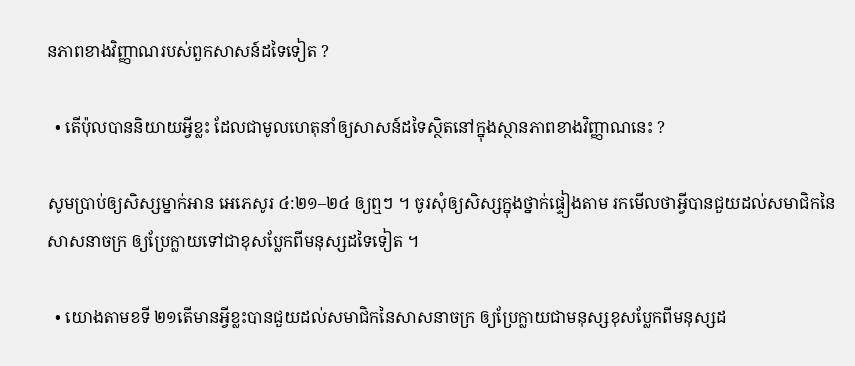នភាពខាងវិញ្ញាណរបស់ពួកសាសន៍ដទៃទៀត ?

  • តើប៉ុលបាននិយាយអ្វីខ្លះ ដែលជាមូលហេតុនាំឲ្យសាសន៍ដទៃស្ថិតនៅក្នុងស្ថានភាពខាងវិញ្ញាណនេះ ?

សូមប្រាប់ឲ្យសិស្សម្នាក់អាន អេភេសូរ ៤:២១–២៤ ឲ្យឮៗ ។ ចូរសុំឲ្យសិស្សក្នុងថ្នាក់ផ្ទៀងតាម រកមើលថាអ្វីបានជួយដល់សមាជិកនៃសាសនាចក្រ ឲ្យប្រែក្លាយទៅជាខុសប្លែកពីមនុស្សដទៃទៀត ។

  • យោងតាមខទី ២១តើមានអ្វីខ្លះបានជួយដល់សមាជិកនៃសាសនាចក្រ ឲ្យប្រែក្លាយជាមនុស្សខុសប្លែកពីមនុស្សដ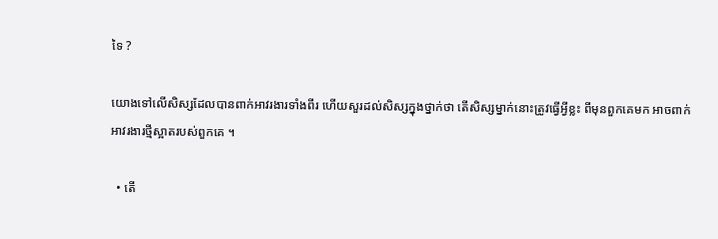ទៃ ?

យោងទៅលើសិស្សដែលបានពាក់អាវរងារទាំងពីរ ហើយសួរដល់សិស្សក្នុងថ្នាក់ថា តើសិស្សម្នាក់នោះត្រូវធ្វើអ្វីខ្លះ ពីមុនពួកគេមក អាចពាក់អាវរងារថ្មីស្អាតរបស់ពួកគេ ។

  • តើ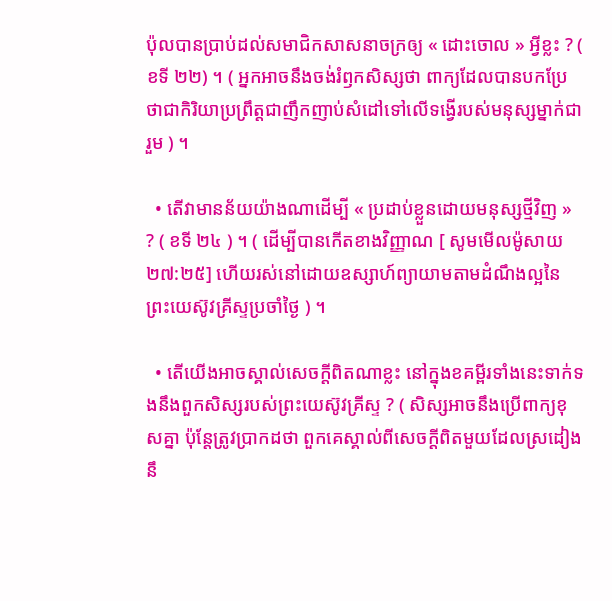ប៉ុលបានប្រាប់ដល់សមាជិកសាសនាចក្រឲ្យ « ដោះចោល » អ្វីខ្លះ ? ( ខទី ២២) ។ ( អ្នកអាចនឹងចង់រំឭកសិស្សថា ពាក្យដែលបានបកប្រែថាជាកិរិយាប្រព្រឹត្តជាញឹកញាប់សំដៅទៅលើទង្វើរបស់មនុស្សម្នាក់ជារួម ) ។

  • តើវាមានន័យយ៉ាងណាដើម្បី « ប្រដាប់ខ្លួនដោយមនុស្សថ្មីវិញ » ? ( ខទី ២៤ ) ។ ( ដើម្បីបានកើតខាងវិញ្ញាណ [ សូមមើលម៉ូសាយ ២៧:២៥] ហើយរស់នៅដោយឧស្សាហ៍ព្យាយាមតាមដំណឹងល្អនៃព្រះយេស៊ូវគ្រីស្ទប្រចាំថ្ងៃ ) ។

  • តើយើងអាចស្គាល់សេចក្ដីពិតណាខ្លះ នៅក្នុងខគម្ពីរទាំងនេះទាក់ទងនឹងពួកសិស្សរបស់ព្រះយេស៊ូវគ្រីស្ទ ? ( សិស្សអាចនឹងប្រើពាក្យខុសគ្នា ប៉ុន្តែត្រូវប្រាកដថា ពួកគេស្គាល់ពីសេចក្ដីពិតមួយដែលស្រដៀងនឹ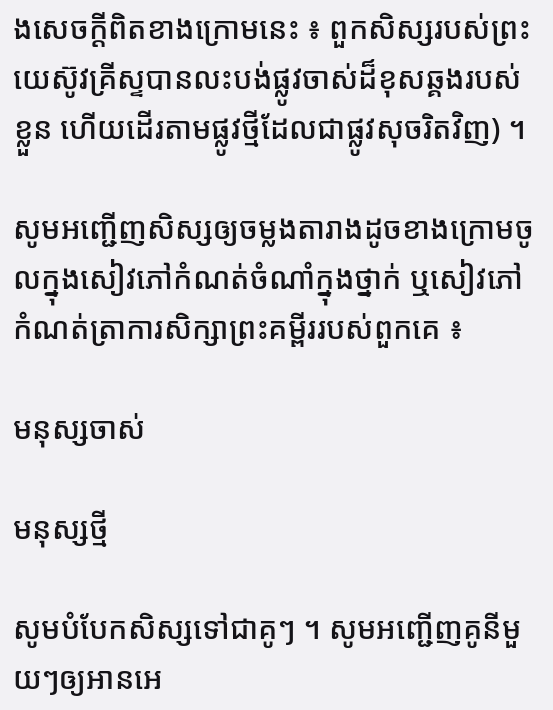ងសេចក្ដីពិតខាងក្រោមនេះ ៖ ពួកសិស្សរបស់ព្រះយេស៊ូវគ្រីស្ទបានលះបង់ផ្លូវចាស់ដ៏ខុសឆ្គងរបស់ខ្លួន ហើយដើរតាមផ្លូវថ្មីដែលជាផ្លូវសុចរិតវិញ) ។

សូមអញ្ជើញសិស្សឲ្យចម្លងតារាងដូចខាងក្រោមចូលក្នុងសៀវភៅកំណត់ចំណាំក្នុងថ្នាក់ ឬសៀវភៅកំណត់ត្រាការសិក្សាព្រះគម្ពីររបស់ពួកគេ ៖

មនុស្សចាស់

មនុស្សថ្មី

សូមបំបែកសិស្សទៅជាគូៗ ។ សូមអញ្ជើញគូនីមួយៗឲ្យអានអេ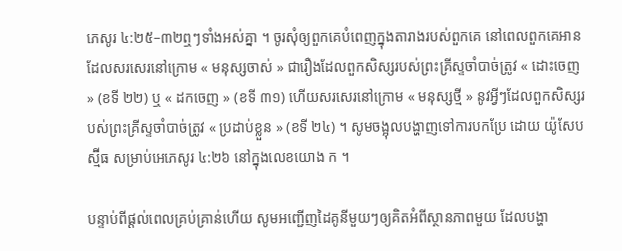ភេសូរ ៤:២៥–៣២ឮៗទាំងអស់គ្នា ។ ចូរសុំឲ្យពួកគេបំពេញក្នុងតារាងរបស់ពួកគេ នៅពេលពួកគេអាន ដែលសរសេរនៅក្រោម « មនុស្សចាស់ » ជារឿងដែលពួកសិស្សរបស់ព្រះគ្រីស្ទចាំបាច់ត្រូវ « ដោះចេញ » (ខទី ២២) ឬ « ដកចេញ » (ខទី ៣១) ហើយសរសេរនៅក្រោម « មនុស្សថ្មី » នូវអ្វីៗដែលពួកសិស្សរបស់ព្រះគ្រីស្ទចាំបាច់ត្រូវ « ប្រដាប់ខ្លួន » (ខទី ២៤) ។ សូមចង្អុលបង្ហាញទៅការបកប្រែ ដោយ យ៉ូសែប ស្ម៊ីធ សម្រាប់អេភេសូរ ៤:២៦ នៅក្នុងលេខយោង ក ។

បន្ទាប់ពីផ្ដល់ពេលគ្រប់គ្រាន់ហើយ សូមអញ្ជើញដៃគូនីមួយៗឲ្យគិតអំពីស្ថានភាពមួយ ដែលបង្ហា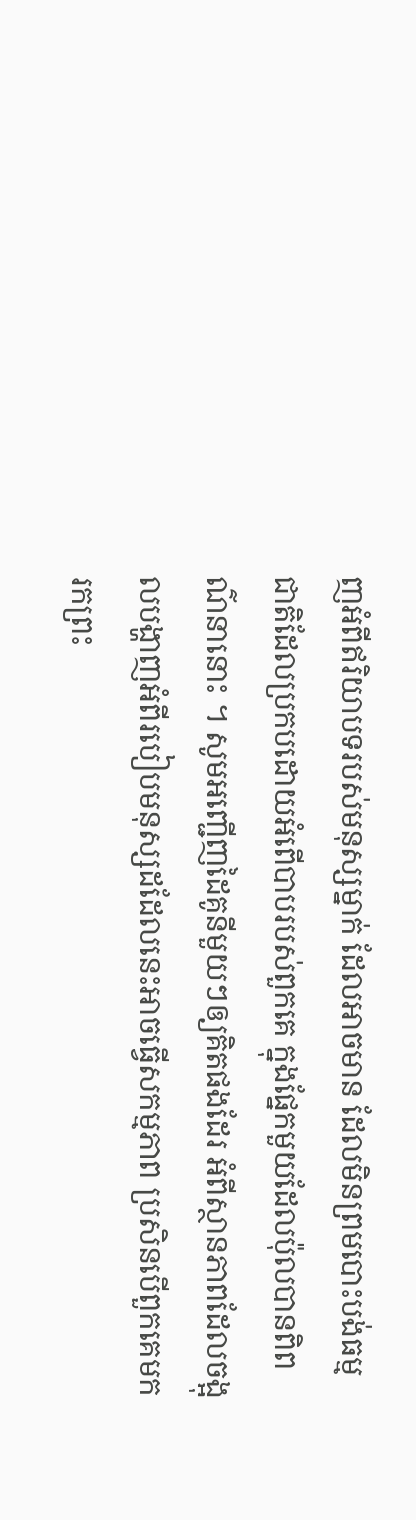ញអំពីឥរិយាបទរបស់មនុស្សម្នាក់ ដែលអាចមាន ដែលមិនព្រមបោះបង់ធម្មជាតិដែលប្រកបដោយអំពើបាបរបស់ពួកគេ ក្នុងផ្នែកមួយដែលប៉ុលបានពិពណ៌នានោះ ។ សូមអញ្ជើញដៃគូនីមួយៗឲ្យគិតផងដែរ អំពីស្ថានភាពដែលចង្អុលបង្ហាញអំពីរបៀបមនុស្សដដែលនេះអាចធ្វើសកម្មភាព ប្រសិនបើពួកគេមករកព្រះ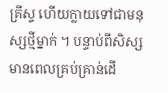គ្រីស្ទ ហើយក្លាយទៅជាមនុស្សថ្មីម្នាក់ ។ បន្ទាប់ពីសិស្សមានពេលគ្រប់គ្រាន់ដើ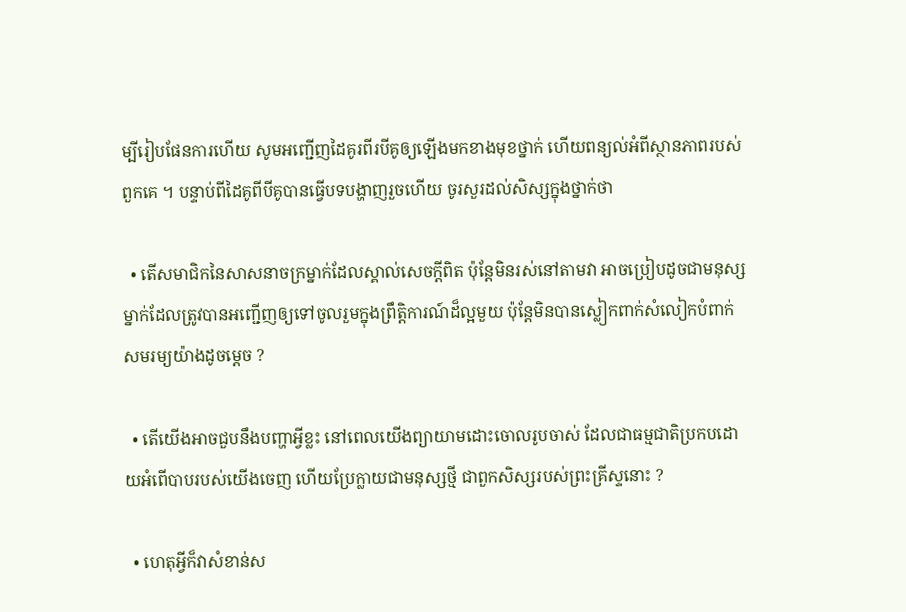ម្បីរៀបផែនការហើយ សូមអញ្ជើញដៃគូរពីរបីគូឲ្យឡើងមកខាងមុខថ្នាក់ ហើយពន្យល់អំពីស្ថានភាពរបស់ពួកគេ ។ បន្ទាប់ពីដៃគូពីបីគូបានធ្វើបទបង្ហាញរួចហើយ ចូរសួរដល់សិស្សក្នុងថ្នាក់ថា

  • តើសមាជិកនៃសាសនាចក្រម្នាក់ដែលស្គាល់សេចក្ដីពិត ប៉ុន្តែមិនរស់នៅតាមវា អាចប្រៀបដូចជាមនុស្សម្នាក់ដែលត្រូវបានអញ្ជើញឲ្យទៅចូលរួមក្នុងព្រឹត្តិការណ៍ដ៏ល្អមួយ ប៉ុន្ដែមិនបានស្លៀកពាក់សំលៀកបំពាក់សមរម្យយ៉ាងដូចម្ដេច ?

  • តើយើងអាចជួបនឹងបញ្ហាអ្វីខ្លះ នៅពេលយើងព្យាយាមដោះចោលរូបចាស់ ដែលជាធម្មជាតិប្រកបដោយអំពើបាបរបស់យើងចេញ ហើយប្រែក្លាយជាមនុស្សថ្មី ជាពួកសិស្សរបស់ព្រះគ្រីស្ទនោះ ?

  • ហេតុអ្វីក៏វាសំខាន់ស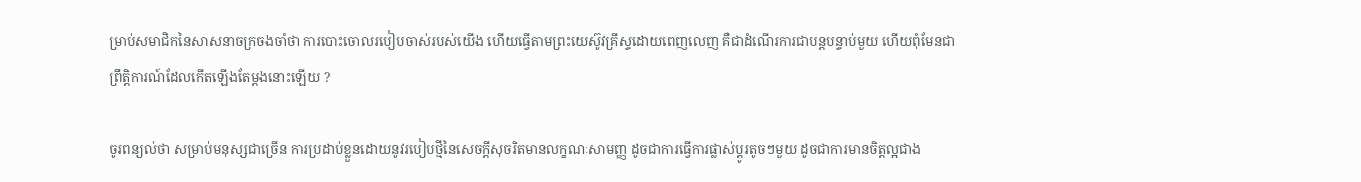ម្រាប់សមាជិកនៃសាសនាចក្រចងចាំថា ការបោះចោលរបៀបចាស់របស់យើង ហើយធ្វើតាមព្រះយេស៊ូវគ្រីស្ទដោយពេញលេញ គឺជាដំណើរការជាបន្ដបន្ទាប់មួយ ហើយពុំមែនជាព្រឹត្តិការណ៍ដែលកើតឡើងតែម្ដងនោះឡើយ ?

ចូរពន្យល់ថា សម្រាប់មនុស្សជាច្រើន ការប្រដាប់ខ្លួនដោយនូវរបៀបថ្មីនៃសេចក្ដីសុចរិតមានលក្ខណៈសាមញ្ញ ដូចជាការធ្វើការផ្លាស់ប្ដូរតូចៗមួយ ដូចជាការមានចិត្តល្អជាង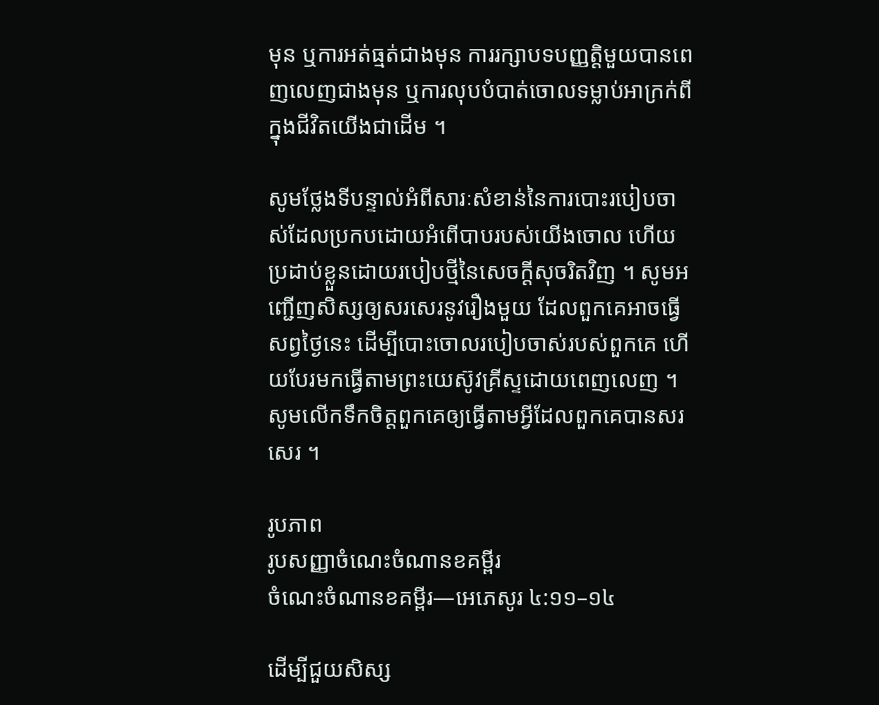មុន ឬការអត់ធ្មត់ជាងមុន ការរក្សាបទបញ្ញត្តិមួយបានពេញលេញជាងមុន ឬការលុបបំបាត់ចោលទម្លាប់អាក្រក់ពីក្នុងជីវិតយើងជាដើម ។

សូមថ្លែងទីបន្ទាល់អំពីសារៈសំខាន់នៃការបោះរបៀបចាស់ដែលប្រកបដោយអំពើបាបរបស់យើងចោល ហើយប្រដាប់ខ្លួនដោយរបៀបថ្មីនៃសេចក្ដីសុចរិតវិញ ។ សូមអញ្ជើញសិស្សឲ្យសរសេរនូវរឿងមួយ ដែលពួកគេអាចធ្វើសព្វថ្ងៃនេះ ដើម្បីបោះចោលរបៀបចាស់របស់ពួកគេ ហើយបែរមកធ្វើតាមព្រះយេស៊ូវគ្រីស្ទដោយពេញលេញ ។ សូមលើកទឹកចិត្តពួកគេឲ្យធ្វើតាមអ្វីដែលពួកគេបានសរសេរ ។

រូបភាព
រូបសញ្ញាចំណេះចំណានខគម្ពីរ
ចំណេះចំណានខគម្ពីរ—អេភេសូរ ៤:១១–១៤

ដើម្បីជួយសិស្ស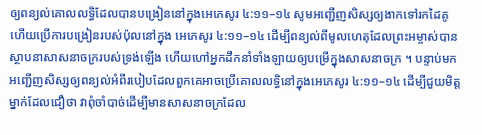ឲ្យពន្យល់គោលលទ្ធិដែលបានបង្រៀននៅក្នុងអេភេសូរ ៤:១១–១៤ សូមអញ្ជើញសិស្សឲ្យងាកទៅរកដៃគូ ហើយប្រើការបង្រៀនរបស់ប៉ុលនៅក្នុង អេភេសូរ ៤:១១–១៤ ដើម្បីពន្យល់ពីមូលហេតុដែលព្រះអម្ចាស់បានស្ថាបនាសាសនាចក្ររបស់ទ្រង់ឡើង ហើយហៅអ្នកដឹកនាំទាំងឡាយឲ្យបម្រើក្នុងសាសនាចក្រ ។ បន្ទាប់មក អញ្ជើញសិស្សឲ្យពន្យល់អំពីរបៀបដែលពួកគេអាចប្រើគោលលទ្ធិនៅក្នុងអេភេសូរ ៤:១១–១៤ ដើម្បីជួយមិត្តម្នាក់ដែលជឿថា វាពុំចាំបាច់ដើម្បីមានសាសនាចក្រដែល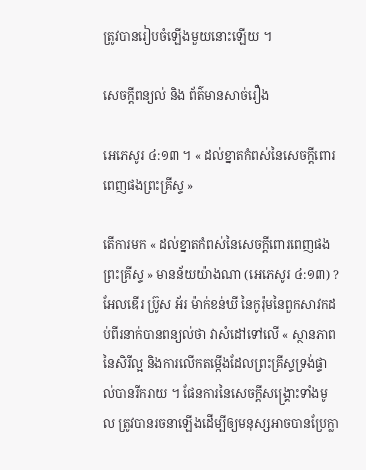ត្រូវបានរៀបចំឡើងមួយនោះឡើយ ។

សេចក្តីពន្យល់ និង ព័ត៌មានសាច់រឿង

អេភេសូរ ៤:១៣ ។ « ដល់ខ្នាតកំពស់នៃសេចក្តីពោរពេញផងព្រះគ្រីស្ទ »

តើការមក « ដល់ខ្នាតកំពស់នៃសេចក្តីពោរពេញផងព្រះគ្រីស្ទ » មានន័យយ៉ាងណា (អេភេសូរ ៤:១៣) ? អែលឌើរ ប្រ៊ូស អ័រ ម៉ាក់ខន់ឃី នៃកូរ៉ុមនៃពួកសាវកដប់ពីរនាក់បានពន្យល់ថា វាសំដៅទៅលើ « ស្ថានភាពនៃសិរីល្អ និងការលើកតម្កើងដែលព្រះគ្រីស្ទទ្រង់ផ្ទាល់បានរីករាយ ។ ផែនការនៃសេចក្ដីសង្គ្រោះទាំងមូល ត្រូវបានរចនាឡើងដើម្បីឲ្យមនុស្សអាចបានប្រែក្លា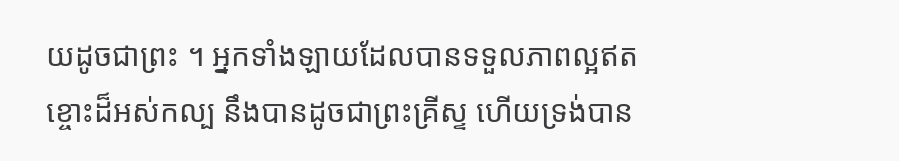យដូចជាព្រះ ។ អ្នកទាំងឡាយដែលបានទទួលភាពល្អឥតខ្ចោះដ៏អស់កល្ប នឹងបានដូចជាព្រះគ្រីស្ទ ហើយទ្រង់បាន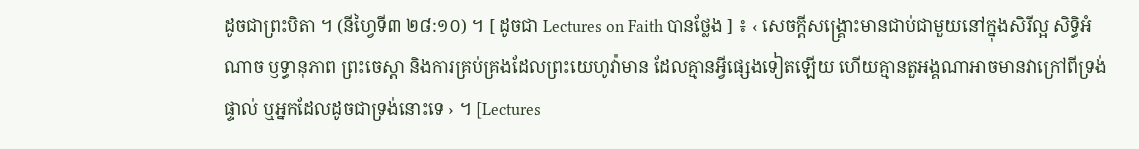ដូចជាព្រះបិតា ។ (នីហ្វៃទី៣ ២៨:១០) ។ [ ដូចជា Lectures on Faith បានថ្លែង ] ៖ ‹ សេចក្ដីសង្គ្រោះមានជាប់ជាមួយនៅក្នុងសិរីល្អ សិទ្ធិអំណាច ឫទ្ធានុភាព ព្រះចេស្ដា និងការគ្រប់គ្រងដែលព្រះយេហូវ៉ាមាន ដែលគ្មានអ្វីផ្សេងទៀតឡើយ ហើយគ្មានតួអង្គណាអាចមានវាក្រៅពីទ្រង់ផ្ទាល់ ឬអ្នកដែលដូចជាទ្រង់នោះទេ › ។ [Lectures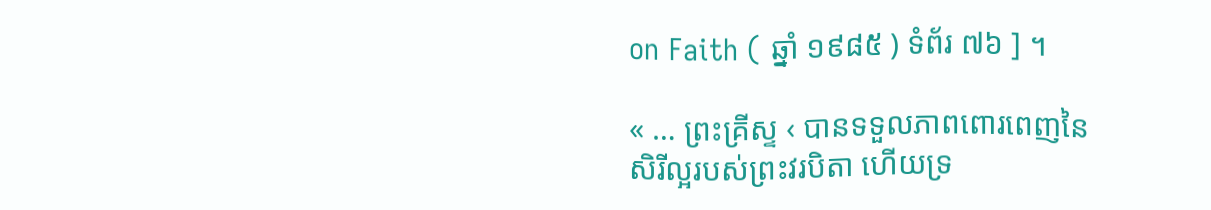on Faith ( ឆ្នាំ ១៩៨៥ ) ទំព័រ ៧៦ ] ។

« … ព្រះគ្រីស្ទ ‹ បានទទួលភាពពោរពេញនៃសិរីល្អរបស់ព្រះវរបិតា ហើយទ្រ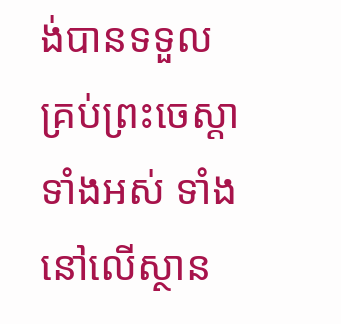ង់បានទទួលគ្រប់ព្រះចេស្ដាទាំងអស់ ទាំងនៅលើស្ថាន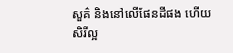សួគ៌ និងនៅលើផែនដីផង ហើយសិរីល្អ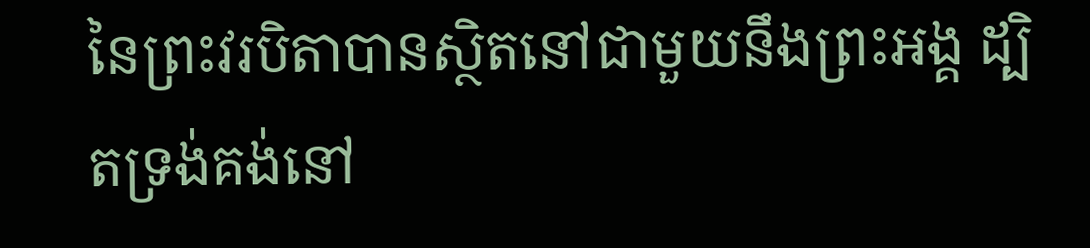នៃព្រះវរបិតាបានស្ថិតនៅជាមួយនឹងព្រះអង្គ ដ្បិតទ្រង់គង់នៅ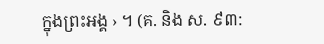ក្នុងព្រះអង្គ › ។ (គ. និង ស. ៩៣: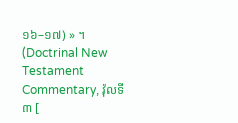១៦–១៧) » ។ (Doctrinal New Testament Commentary, វ៉ុលទី ៣ [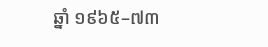ឆ្នាំ ១៩៦៥–៧៣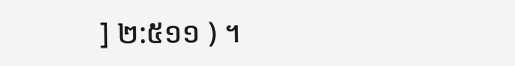] ២:៥១១ ) ។